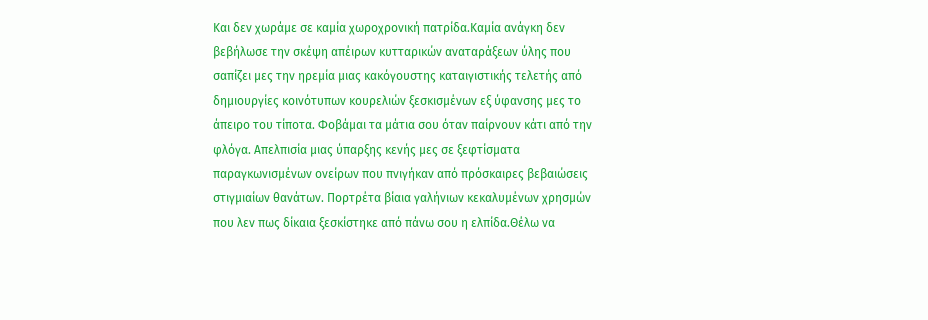Και δεν χωράμε σε καμία χωροχρονική πατρίδα.Καμία ανάγκη δεν βεβήλωσε την σκέψη απέιρων κυτταρικών αναταράξεων ύλης που σαπίζει μες την ηρεμία μιας κακόγουστης καταιγιστικής τελετής από δημιουργίες κοινότυπων κουρελιών ξεσκισμένων εξ ύφανσης μες το άπειρο του τίποτα. Φοβάμαι τα μάτια σου όταν παίρνουν κάτι από την φλόγα. Απελπισία μιας ύπαρξης κενής μες σε ξεφτίσματα παραγκωνισμένων ονείρων που πνιγήκαν από πρόσκαιρες βεβαιώσεις στιγμιαίων θανάτων. Πορτρέτα βίαια γαλήνιων κεκαλυμένων χρησμών που λεν πως δίκαια ξεσκίστηκε από πάνω σου η ελπίδα.Θέλω να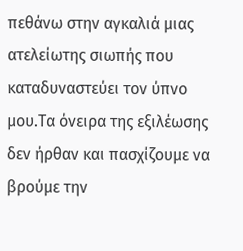πεθάνω στην αγκαλιά μιας ατελείωτης σιωπής που καταδυναστεύει τον ύπνο μου.Τα όνειρα της εξιλέωσης δεν ήρθαν και πασχίζουμε να βρούμε την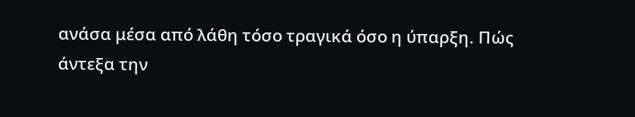ανάσα μέσα από λάθη τόσο τραγικά όσο η ύπαρξη. Πώς άντεξα την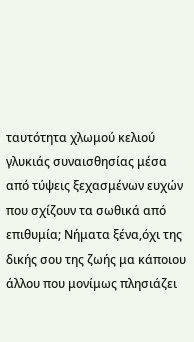ταυτότητα χλωμού κελιού γλυκιάς συναισθησίας μέσα από τύψεις ξεχασμένων ευχών που σχίζουν τα σωθικά από επιθυμία; Νήματα ξένα,όχι της δικής σου της ζωής μα κάποιου άλλου που μονίμως πλησιάζει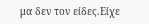μα δεν τον είδες.Είχε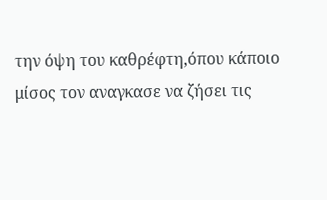την όψη του καθρέφτη,όπου κάποιο μίσος τον αναγκασε να ζήσει τις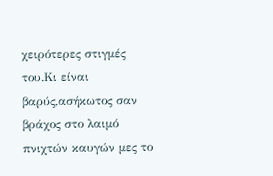χειρότερες στιγμές του.Κι είναι βαρύς,ασήκωτος σαν βράχος στο λαιμό πνιχτών καυγών μες το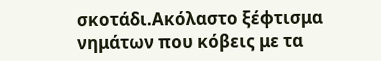σκοτάδι.Ακόλαστο ξέφτισμα νημάτων που κόβεις με τα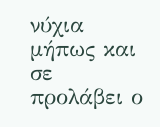νύχια μήπως και σε προλάβει ο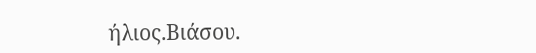ήλιος.Βιάσου.